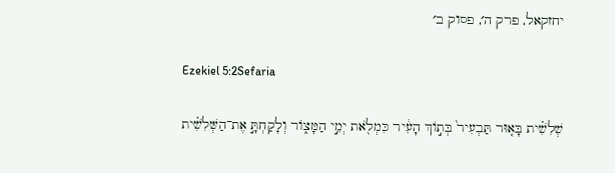יחזקאל, פרק ה׳, פסוק ב׳

Ezekiel 5:2Sefaria

שְׁלִשִׁ֗ית בָּא֤וּר תַּבְעִיר֙ בְּת֣וֹךְ הָעִ֔יר כִּמְלֹ֖את יְמֵ֣י הַמָּצ֑וֹר וְלָקַחְתָּ֣ אֶת־הַשְּׁלִשִׁ֗ית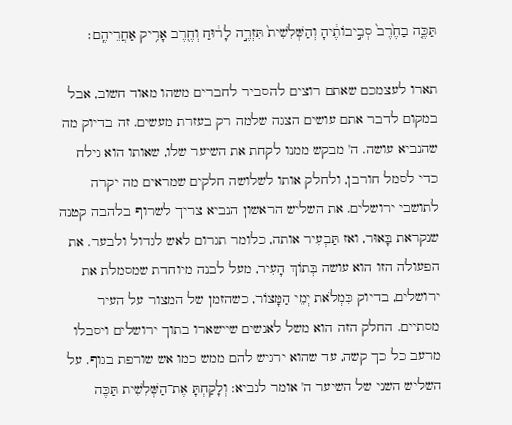תַּכֶּ֤ה בַחֶ֙רֶב֙ סְבִ֣יבוֹתֶ֔יהָ וְהַשְּׁלִשִׁית֙ תִּזְרֶ֣ה לָר֔וּחַ וְחֶ֖רֶב אָרִ֥יק אַחֲרֵיהֶֽם׃

תארו לעצמכם שאתם רוצים להסביר לחברים משהו מאוד חשוב, אבל במקום לדבר אתם עושים הצגה שלמה רק בעזרת מעשים. זה בדיוק מה שהנביא עושה. ה' מבקש ממנו לקחת את השיער שלו, שאותו הוא גילח כדי לסמל חורבן, ולחלק אותו לשלושה חלקים שמראים מה יקרה לתושבי ירושלים. את השליש הראשון הנביא צריך לשרוף בלהבה קטנה שנקראת בָּאוּר, ואז תַּבְעִיר אותה, כלומר תגרום לאש לגדול ולבער. את הפעולה הזו הוא עושה בְּתוֹךְ הָעִיר, מעל לבנה מיוחדת שמסמלת את ירושלים, בדיוק כִּמְלֹאת יְמֵי הַמָּצוֹר, כשהזמן של המצור על העיר מסתיים. החלק הזה הוא משל לאנשים שיישארו בתוך ירושלים ויסבלו מרעב כל כך קשה, עד שהוא ירגיש להם ממש כמו אש שורפת בגוף. על השליש השני של השיער ה' אומר לנביא: וְלָקַחְתָּ אֶת־הַשְּׁלִשִׁית תַּכֶּה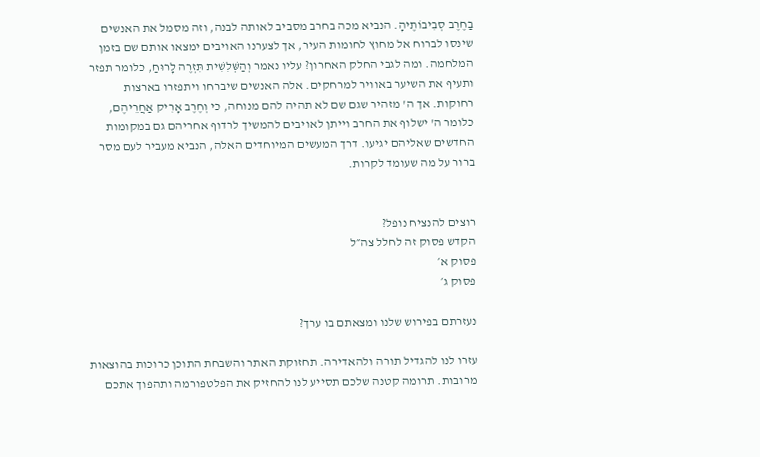בַחֶרֶב סְבִיבוֹתֶיהָ. הנביא מכה בחרב מסביב לאותה לבנה, וזה מסמל את האנשים שינסו לברוח אל מחוץ לחומות העיר, אך לצערנו האויבים ימצאו אותם שם בזמן המלחמה. ומה לגבי החלק האחרון? עליו נאמר וְהַשְּׁלִשִׁית תִּזְרֶה לָרוּחַ, כלומר תפזר ותעיף את השיער באוויר למרחקים. אלה האנשים שיברחו ויתפזרו בארצות רחוקות. אך ה' מזהיר שגם שם לא תהיה להם מנוחה, כי וְחֶרֶב אָרִיק אַחֲרֵיהֶם, כלומר ה' ישלוף את החרב וייתן לאויבים להמשיך לרדוף אחריהם גם במקומות החדשים שאליהם יגיעו. דרך המעשים המיוחדים האלה, הנביא מעביר לעם מסר ברור על מה שעומד לקרות.


רוצים להנציח נופל?
הקדש פסוק זה לחלל צה״ל
פסוק א׳
פסוק ג׳

נעזרתם בפירוש שלנו ומצאתם בו ערך?

עזרו לנו להגדיל תורה ולהאדירה. תחזוקת האתר והשבחת התוכן כרוכות בהוצאות מרובות. תרומה קטנה שלכם תסייע לנו להחזיק את הפלטפורמה ותהפוך אתכם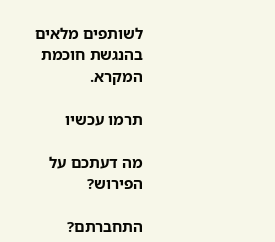לשותפים מלאים בהנגשת חוכמת המקרא.

תרמו עכשיו

מה דעתכם על הפירוש?

התחברתם?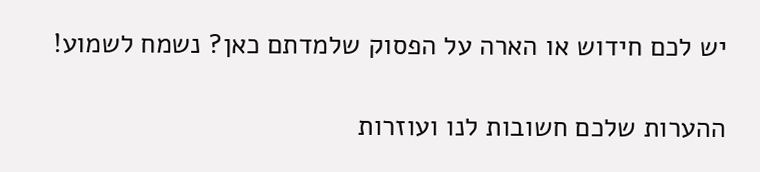יש לכם חידוש או הארה על הפסוק שלמדתם כאן? נשמח לשמוע!

ההערות שלכם חשובות לנו ועוזרות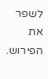לשפר את הפירוש.